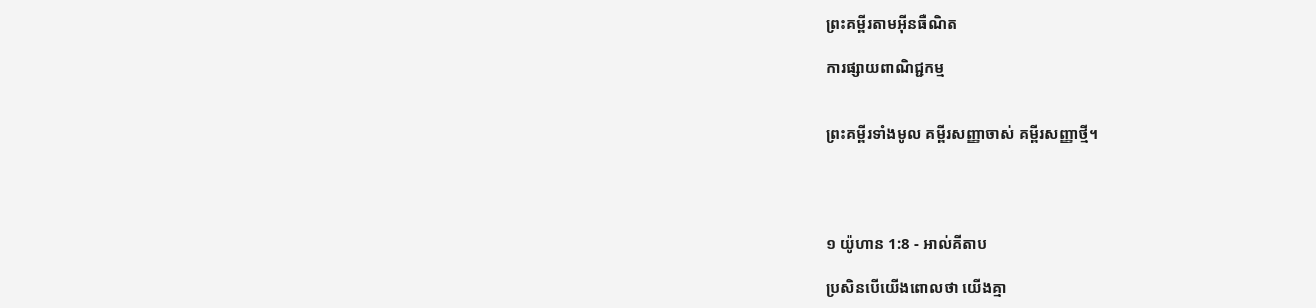ព្រះគម្ពីរតាមអ៊ីនធឺណិត

ការផ្សាយពាណិជ្ជកម្ម


ព្រះគម្ពីរទាំងមូល គម្ពីរសញ្ញាចាស់ គម្ពីរសញ្ញាថ្មី។




១ យ៉ូហាន 1:8 - អាល់គីតាប

ប្រសិនបើយើងពោលថា យើងគ្មា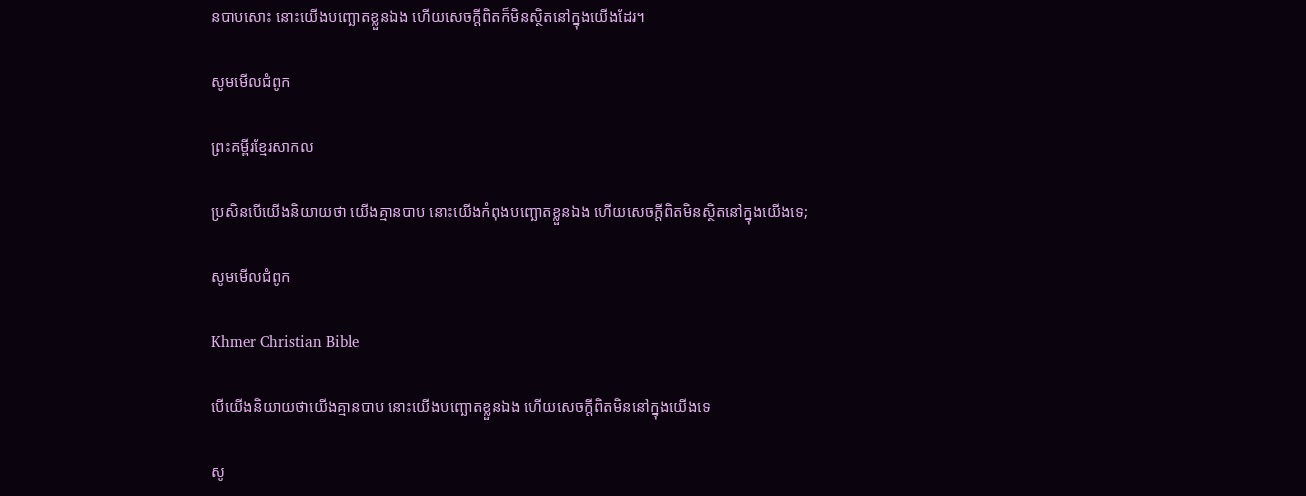នបាបសោះ នោះយើងបញ្ឆោតខ្លួនឯង ហើយសេចក្ដីពិតក៏មិនស្ថិតនៅក្នុងយើងដែរ។

សូមមើលជំពូក

ព្រះគម្ពីរខ្មែរសាកល

ប្រសិនបើយើងនិយាយថា យើងគ្មានបាប នោះយើងកំពុងបញ្ឆោតខ្លួនឯង ហើយសេចក្ដីពិតមិនស្ថិតនៅក្នុងយើងទេ;

សូមមើលជំពូក

Khmer Christian Bible

បើយើងនិយាយថាយើងគ្មានបាប នោះយើងបញ្ឆោតខ្លួនឯង ហើយសេចក្ដីពិតមិននៅក្នុងយើងទេ

សូ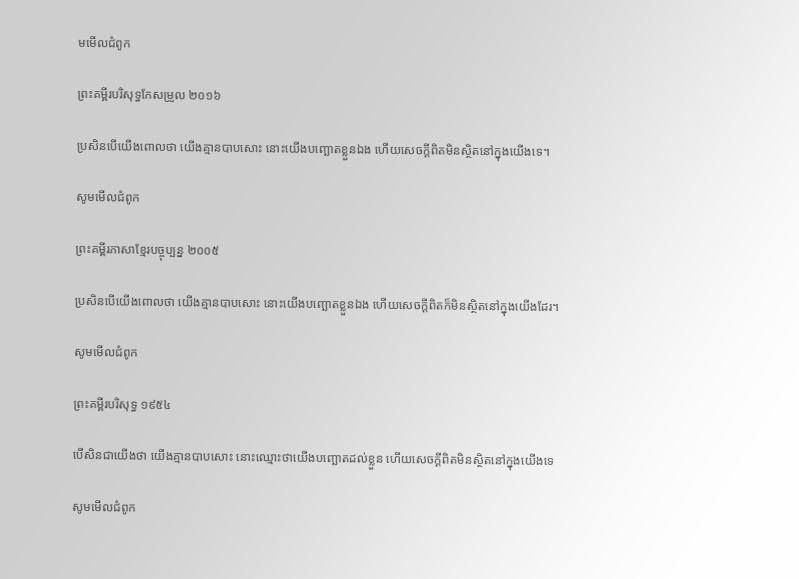មមើលជំពូក

ព្រះគម្ពីរបរិសុទ្ធកែសម្រួល ២០១៦

ប្រសិន‌បើយើងពោលថា យើងគ្មានបាបសោះ នោះយើងបញ្ឆោតខ្លួនឯង ហើយសេចក្ដីពិតមិនស្ថិតនៅក្នុងយើងទេ។

សូមមើលជំពូក

ព្រះគម្ពីរភាសាខ្មែរបច្ចុប្បន្ន ២០០៥

ប្រសិនបើយើងពោលថា យើងគ្មានបាបសោះ នោះយើងបញ្ឆោតខ្លួនឯង ហើយសេចក្ដីពិតក៏មិនស្ថិតនៅក្នុងយើងដែរ។

សូមមើលជំពូក

ព្រះគម្ពីរបរិសុទ្ធ ១៩៥៤

បើសិនជាយើងថា យើងគ្មានបាបសោះ នោះឈ្មោះថាយើងបញ្ឆោតដល់ខ្លួន ហើយសេចក្ដីពិតមិនស្ថិតនៅក្នុងយើងទេ

សូមមើលជំពូក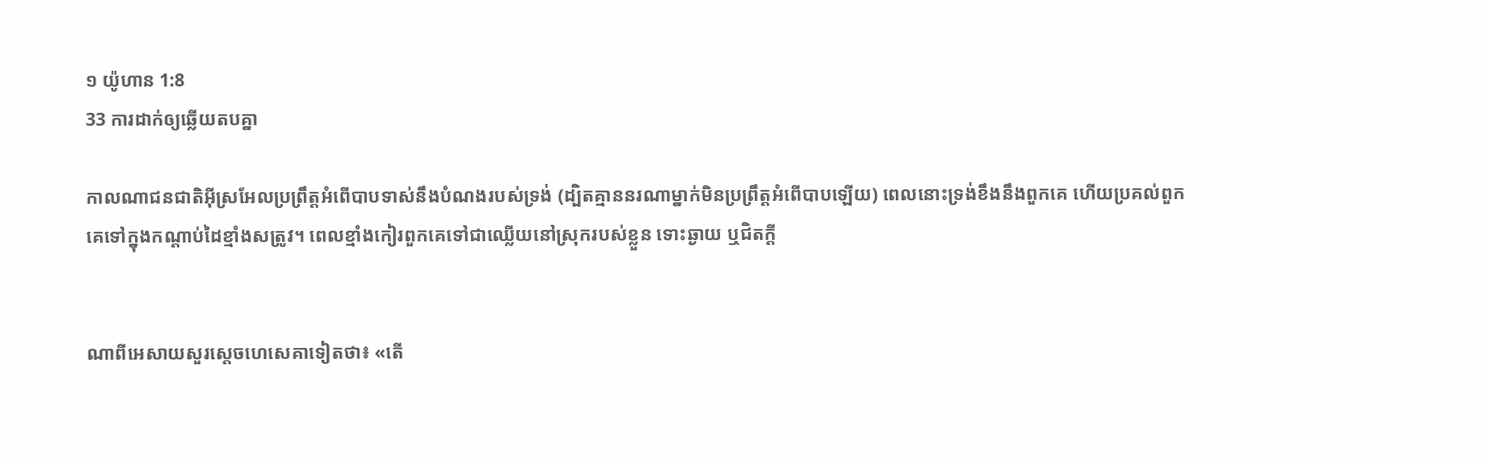១ យ៉ូហាន 1:8
33 ការដាក់ឲ្យឆ្លើយតបគ្នា

កាលណាជន‌ជាតិអ៊ីស្រ‌អែលប្រព្រឹត្តអំពើបាបទាស់នឹងបំណងរបស់ទ្រង់ (ដ្បិតគ្មាននរណាម្នាក់មិនប្រព្រឹត្តអំពើបាបឡើយ) ពេលនោះទ្រង់ខឹងនឹងពួកគេ ហើយប្រគល់ពួកគេទៅក្នុងកណ្តាប់ដៃខ្មាំងសត្រូវ។ ពេលខ្មាំងកៀរពួកគេទៅជាឈ្លើយនៅស្រុករបស់ខ្លួន ទោះឆ្ងាយ ឬជិតក្តី


ណាពីអេសាយសួរស្តេចហេ‌សេគាទៀតថា៖ «តើ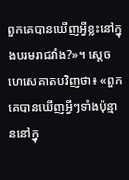ពួកគេបានឃើញអ្វីខ្លះនៅក្នុងបរមរាជវាំង?»។ ស្តេចហេ‌សេគាតបវិញថា៖ «ពួកគេបានឃើញអ្វីៗទាំងប៉ុន្មាននៅក្នុ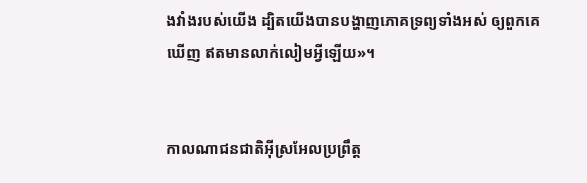ងវាំងរបស់យើង ដ្បិតយើងបានបង្ហាញភោគទ្រព្យទាំងអស់ ឲ្យពួកគេឃើញ ឥតមានលាក់‌លៀមអ្វីឡើយ»។


កាលណាជន‌ជាតិអ៊ីស្រ‌អែលប្រព្រឹត្ត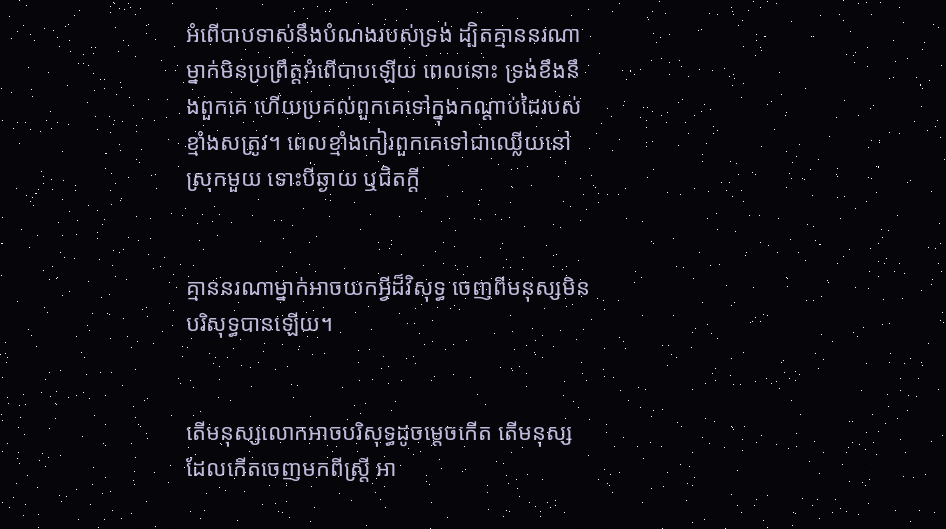អំពើបាបទាស់នឹងបំណងរបស់ទ្រង់ ដ្បិតគ្មាននរណាម្នាក់មិនប្រព្រឹត្តអំពើបាបឡើយ ពេលនោះ ទ្រង់ខឹងនឹងពួកគេ ហើយប្រគល់ពួកគេទៅក្នុងកណ្តាប់ដៃរបស់ខ្មាំងសត្រូវ។ ពេលខ្មាំងកៀរពួកគេទៅជាឈ្លើយនៅស្រុកមួយ ទោះបីឆ្ងាយ ឬជិតក្តី


គ្មាននរណាម្នាក់អាចយកអ្វីដ៏វិសុទ្ធ ចេញពីមនុស្សមិនបរិសុទ្ធបានឡើយ។


តើមនុស្សលោកអាចបរិសុទ្ធដូចម្ដេចកើត តើមនុស្សដែលកើតចេញមកពីស្ត្រី អា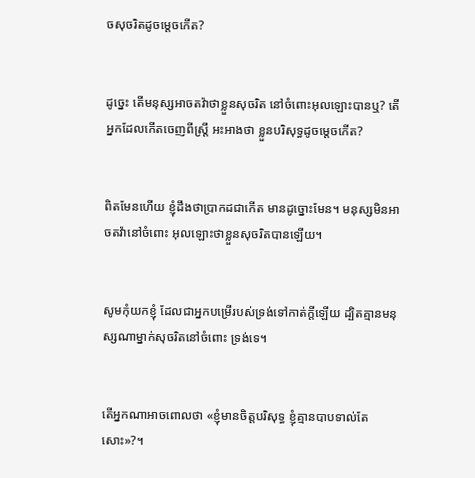ចសុចរិតដូចម្ដេចកើត?


ដូច្នេះ តើមនុស្សអាចតវ៉ាថាខ្លួនសុចរិត នៅចំពោះអុលឡោះបានឬ? តើអ្នកដែលកើតចេញពីស្ត្រី អះ‌អាងថា ខ្លួនបរិសុទ្ធដូចម្ដេចកើត?


ពិតមែនហើយ ខ្ញុំដឹងថាប្រាកដជាកើត មានដូច្នោះមែន។ មនុស្សមិនអាចតវ៉ានៅចំពោះ អុលឡោះថាខ្លួនសុចរិតបានឡើយ។


សូមកុំយកខ្ញុំ ដែលជាអ្នកបម្រើរបស់ទ្រង់ទៅកាត់ក្តីឡើយ ដ្បិតគ្មានមនុស្សណាម្នាក់សុចរិតនៅចំពោះ ទ្រង់ទេ។


តើអ្នកណាអាចពោលថា «ខ្ញុំមានចិត្តបរិសុទ្ធ ខ្ញុំគ្មានបាបទាល់តែសោះ»?។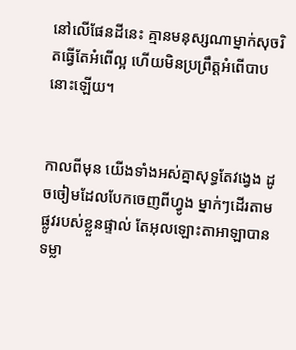នៅលើផែនដីនេះ គ្មានមនុស្សណាម្នាក់សុចរិតធ្វើតែអំពើល្អ ហើយមិនប្រព្រឹត្តអំពើបាបនោះឡើយ។


កាលពីមុន យើងទាំងអស់គ្នាសុទ្ធតែវង្វេង ដូចចៀមដែលបែកចេញពីហ្វូង ម្នាក់ៗដើរតាមផ្លូវរបស់ខ្លួនផ្ទាល់ តែអុលឡោះ‌តាអាឡាបានទម្លា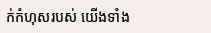ក់កំហុសរបស់ យើងទាំង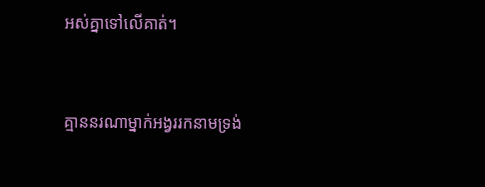អស់គ្នាទៅលើគាត់។


គ្មាននរណាម្នាក់អង្វររកនាមទ្រង់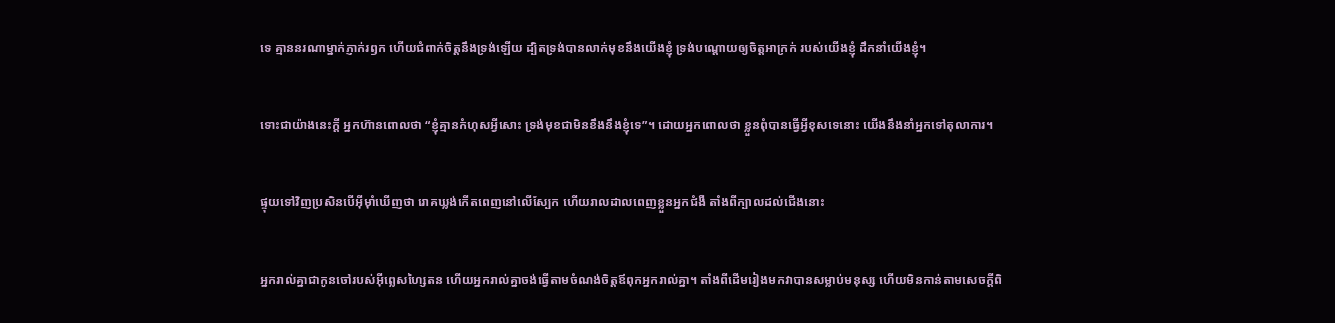ទេ គ្មាននរណាម្នាក់ភ្ញាក់រឭក ហើយជំពាក់ចិត្តនឹងទ្រង់ឡើយ ដ្បិតទ្រង់បានលាក់មុខនឹងយើងខ្ញុំ ទ្រង់បណ្ដោយឲ្យចិត្តអាក្រក់ របស់យើងខ្ញុំ ដឹកនាំយើងខ្ញុំ។


ទោះជាយ៉ាងនេះក្តី អ្នកហ៊ានពោលថា “ខ្ញុំគ្មានកំហុសអ្វីសោះ ទ្រង់មុខជាមិនខឹងនឹងខ្ញុំទេ”។ ដោយអ្នកពោលថា ខ្លួនពុំបានធ្វើអ្វីខុសទេនោះ យើងនឹងនាំអ្នកទៅតុលាការ។


ផ្ទុយទៅវិញប្រសិនបើអ៊ីមុាំឃើញថា រោគឃ្លង់កើតពេញនៅលើស្បែក ហើយរាលដាលពេញខ្លួនអ្នកជំងឺ តាំងពីក្បាលដល់ជើងនោះ


អ្នករាល់គ្នាជាកូនចៅរបស់អ៊ីព្លេស‌ហ្សៃតន ហើយអ្នករាល់គ្នាចង់ធ្វើតាមចំណង់ចិត្ដឪពុកអ្នករាល់គ្នា។ តាំងពីដើមរៀងមកវាបានសម្លាប់មនុស្ស ហើយមិនកាន់តាមសេចក្ដីពិ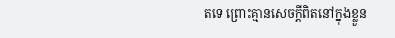តទេ ព្រោះគ្មានសេចក្ដីពិតនៅក្នុងខ្លួន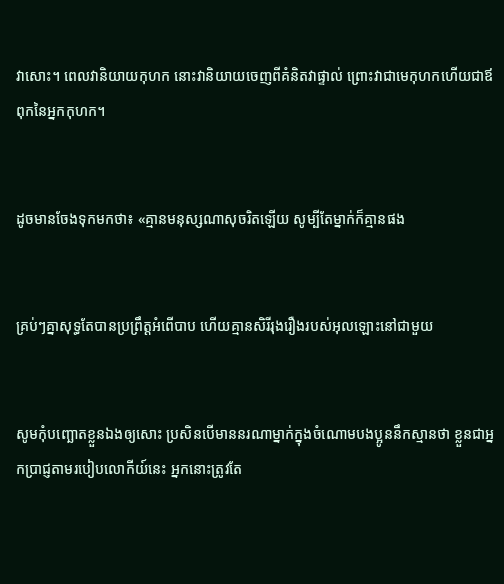វាសោះ។ ពេលវានិយាយកុហក នោះវានិយាយចេញពីគំនិតវាផ្ទាល់ ព្រោះវាជាមេកុហកហើយជាឪពុកនៃអ្នកកុហក។


ដូចមានចែងទុកមកថា៖ «គ្មានមនុស្សណាសុចរិតឡើយ សូម្បីតែម្នាក់ក៏គ្មានផង


គ្រប់ៗគ្នាសុទ្ធតែបានប្រព្រឹត្ដអំពើបាប ហើយគ្មានសិរី‌រុង‌រឿងរបស់អុលឡោះនៅជាមួយ


សូមកុំបញ្ឆោតខ្លួនឯងឲ្យសោះ ប្រសិនបើមាននរណាម្នាក់ក្នុងចំណោមបងប្អូននឹកស្មានថា ខ្លួនជាអ្នកប្រាជ្ញតាមរបៀបលោកីយ៍នេះ អ្នកនោះត្រូវតែ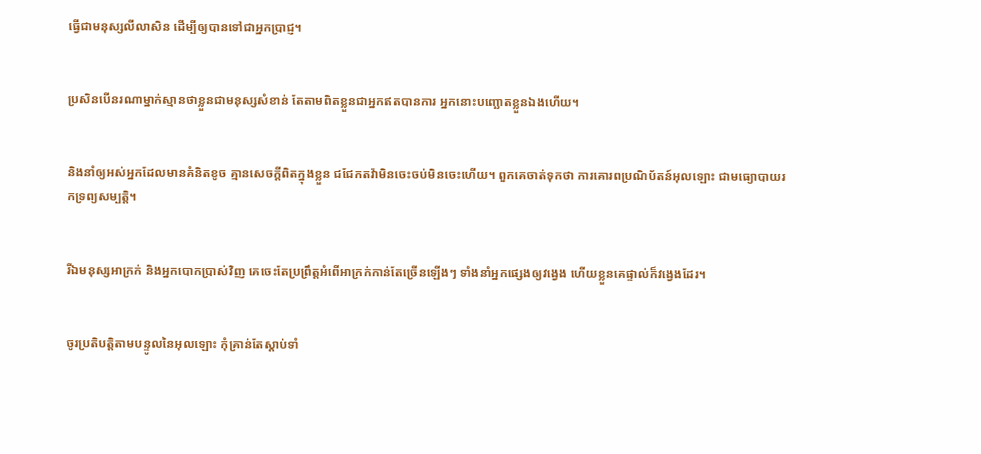ធ្វើជាមនុស្សលីលាសិន ដើម្បីឲ្យបានទៅជាអ្នកប្រាជ្ញ។


ប្រសិនបើនរណាម្នាក់ស្មានថាខ្លួនជាមនុស្សសំខាន់ តែតាមពិតខ្លួនជាអ្នកឥតបានការ អ្នកនោះបញ្ឆោតខ្លួនឯងហើយ។


និងនាំឲ្យអស់អ្នកដែលមានគំនិតខូច គ្មានសេចក្ដីពិតក្នុងខ្លួន ជជែកតវ៉ាមិនចេះចប់មិនចេះហើយ។ ពួកគេចាត់ទុកថា ការគោរពប្រណិ‌ប័តន៍អុលឡោះ ជាមធ្យោបាយរកទ្រព្យសម្បត្តិ។


រីឯមនុស្សអាក្រក់ និងអ្នកបោកប្រាស់វិញ គេចេះតែប្រព្រឹត្ដអំពើអាក្រក់កាន់តែច្រើនឡើងៗ ទាំងនាំអ្នកផ្សេងឲ្យវង្វេង ហើយខ្លួនគេផ្ទាល់ក៏វង្វេងដែរ។


ចូរប្រតិ‌បត្ដិតាមបន្ទូលនៃអុលឡោះ កុំគ្រាន់តែស្ដាប់ទាំ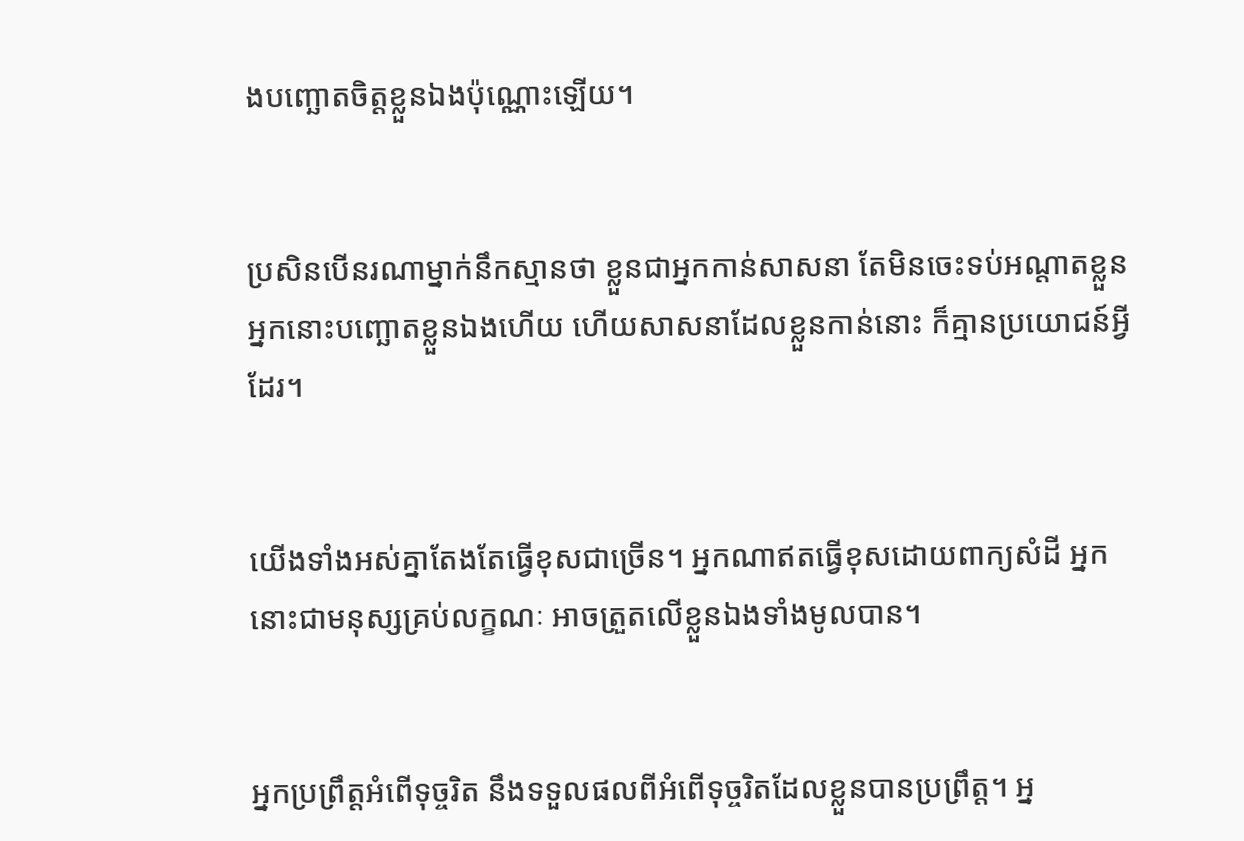ងបញ្ឆោតចិត្ដខ្លួនឯងប៉ុណ្ណោះឡើយ។


ប្រសិនបើនរណាម្នាក់នឹកស្មានថា ខ្លួនជាអ្នកកាន់សាសនា តែមិនចេះទប់អណ្ដាតខ្លួន អ្នកនោះបញ្ឆោតខ្លួនឯងហើយ ហើយសាសនាដែលខ្លួនកាន់នោះ ក៏គ្មានប្រយោជន៍អ្វីដែរ។


យើងទាំងអស់គ្នាតែងតែធ្វើខុសជាច្រើន។ អ្នកណាឥតធ្វើខុសដោយពាក្យសំដី អ្នកនោះជាមនុស្សគ្រប់លក្ខណៈ អាចត្រួតលើខ្លួនឯងទាំងមូលបាន។


អ្នកប្រព្រឹត្ដអំពើទុច្ចរិត នឹងទទួលផលពីអំពើទុច្ចរិតដែលខ្លួនបានប្រព្រឹត្ដ។ អ្ន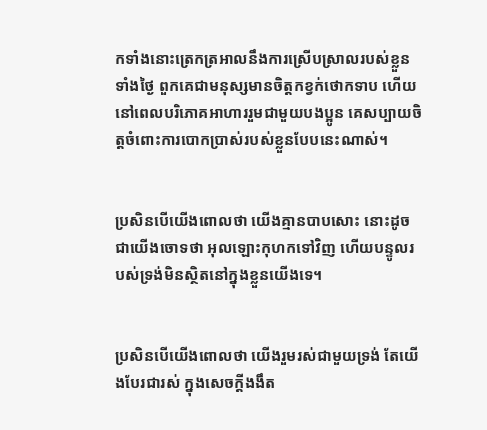កទាំងនោះត្រេកត្រអាលនឹងការស្រើបស្រាលរបស់ខ្លួនទាំងថ្ងៃ ពួកគេជាមនុស្សមានចិត្ដកខ្វក់ថោកទាប ហើយនៅពេលបរិភោគអាហាររួមជាមួយបងប្អូន គេសប្បាយចិត្ដចំពោះការបោកប្រាស់របស់ខ្លួនបែបនេះណាស់។


ប្រសិនបើយើងពោលថា យើងគ្មានបាបសោះ នោះដូចជាយើងចោទថា អុលឡោះកុហកទៅវិញ ហើយបន្ទូលរបស់ទ្រង់មិនស្ថិតនៅក្នុងខ្លួនយើងទេ។


ប្រសិនបើយើងពោលថា យើងរួមរស់ជាមួយទ្រង់ តែយើងបែរជារស់ ក្នុងសេចក្ដីងងឹត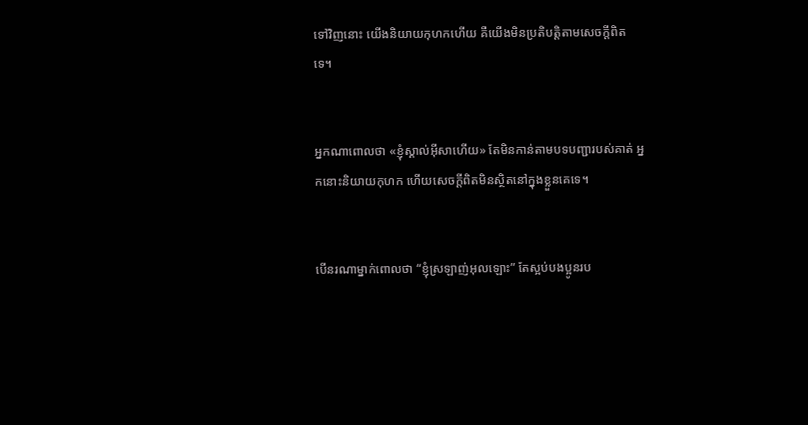ទៅវិញនោះ យើងនិយាយកុហកហើយ គឺយើងមិនប្រតិបត្ដិតាមសេចក្ដីពិតទេ។


អ្នកណាពោលថា «ខ្ញុំស្គាល់អ៊ីសាហើយ» តែមិនកាន់តាមបទបញ្ជារបស់គាត់ អ្នកនោះនិយាយកុហក ហើយសេចក្ដីពិតមិនស្ថិតនៅក្នុងខ្លួនគេទេ។


បើនរណាម្នាក់ពោលថា “ខ្ញុំស្រឡាញ់អុលឡោះ” តែស្អប់បងប្អូនរប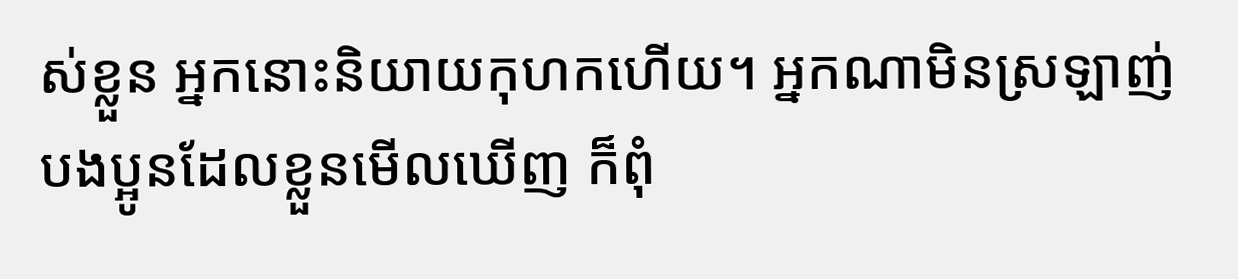ស់ខ្លួន អ្នកនោះនិយាយកុហកហើយ។ អ្នកណាមិនស្រឡាញ់បងប្អូនដែលខ្លួនមើលឃើញ ក៏ពុំ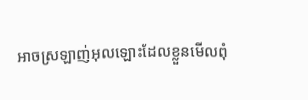អាចស្រឡាញ់អុលឡោះដែលខ្លួនមើលពុំ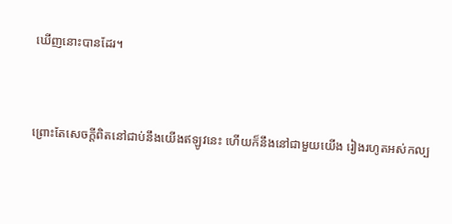ឃើញនោះបានដែរ។


ព្រោះតែសេចក្ដីពិតនៅជាប់នឹងយើងឥឡូវនេះ ហើយក៏នឹងនៅជាមួយយើង រៀងរហូតអស់‌កល្ប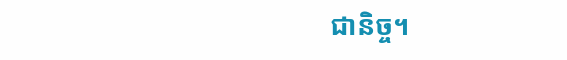ជា‌និច្ច។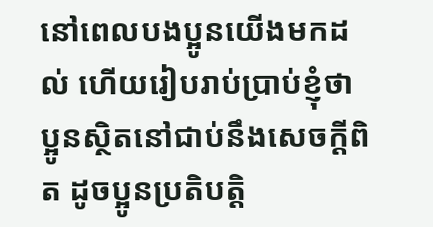នៅពេលបងប្អូនយើងមកដល់ ហើយរៀបរាប់ប្រាប់ខ្ញុំថា ប្អូនស្ថិតនៅជាប់នឹងសេចក្ដីពិត ដូចប្អូនប្រតិបត្ដិ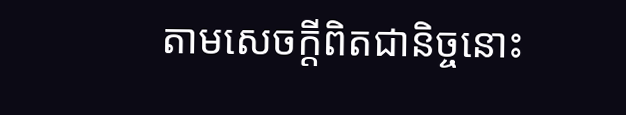តាមសេចក្ដីពិតជា‌និច្ចនោះ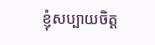ខ្ញុំសប្បាយចិត្ដ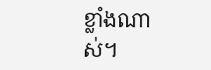ខ្លាំងណាស់។